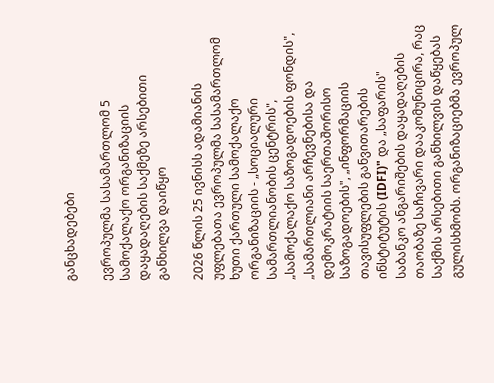განცხადებები

ევროპულმა სასამართლომ 5 სამოქალაქო ორგანიზაციის დაყადაღების საქმეზე არსებითი განხილვა დაიწყო

2026 წლის 25 ივნისს ადამიანის უფლებათა ევროპულმა სასამართლომ ხუთი ქართული სამოქალაქო ორგანიზაციის - „სოციალური სამართლიანობის ცენტრის", „სამოქალაქო საზოგადოების ფონდის", „სამართლიანი არჩევნებისა და დემოკრატიის საერთაშორისო საზოგადოების", „ინფორმაციის თავისუფლების განვითარების ინსტიტუტის (IDFI)" და „საფარის" საბანკო ანგარიშების დაყადაღების თაობაზე საჩივარი დააკომუნიცირა, რაც საქმის არსებითი განხილვის დაწყებას გულისხმობს. ორგანიზაციებმა ევროპულ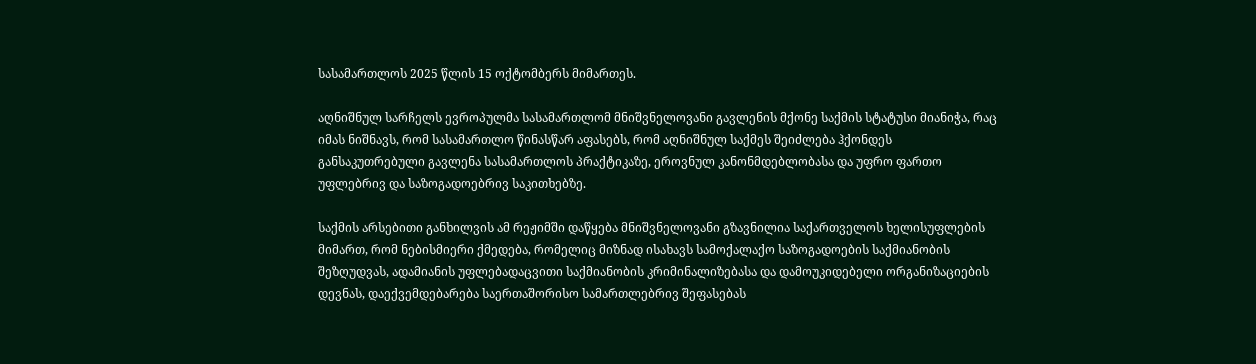სასამართლოს 2025 წლის 15 ოქტომბერს მიმართეს.

აღნიშნულ სარჩელს ევროპულმა სასამართლომ მნიშვნელოვანი გავლენის მქონე საქმის სტატუსი მიანიჭა, რაც იმას ნიშნავს, რომ სასამართლო წინასწარ აფასებს, რომ აღნიშნულ საქმეს შეიძლება ჰქონდეს განსაკუთრებული გავლენა სასამართლოს პრაქტიკაზე, ეროვნულ კანონმდებლობასა და უფრო ფართო უფლებრივ და საზოგადოებრივ საკითხებზე.

საქმის არსებითი განხილვის ამ რეჟიმში დაწყება მნიშვნელოვანი გზავნილია საქართველოს ხელისუფლების მიმართ, რომ ნებისმიერი ქმედება, რომელიც მიზნად ისახავს სამოქალაქო საზოგადოების საქმიანობის შეზღუდვას, ადამიანის უფლებადაცვითი საქმიანობის კრიმინალიზებასა და დამოუკიდებელი ორგანიზაციების დევნას, დაექვემდებარება საერთაშორისო სამართლებრივ შეფასებას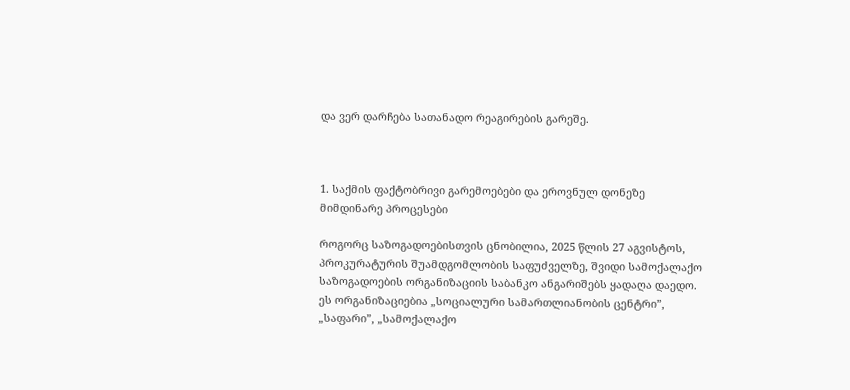და ვერ დარჩება სათანადო რეაგირების გარეშე.



1. საქმის ფაქტობრივი გარემოებები და ეროვნულ დონეზე მიმდინარე პროცესები

როგორც საზოგადოებისთვის ცნობილია, 2025 წლის 27 აგვისტოს, პროკურატურის შუამდგომლობის საფუძველზე, შვიდი სამოქალაქო საზოგადოების ორგანიზაციის საბანკო ანგარიშებს ყადაღა დაედო. ეს ორგანიზაციებია „სოციალური სამართლიანობის ცენტრი”, „საფარი”, „სამოქალაქო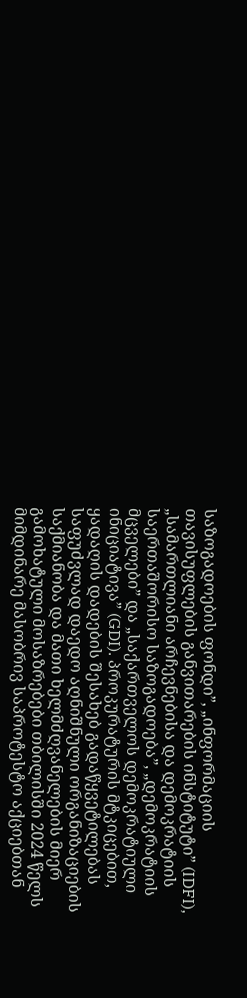საზოგადოების ფონდი”, „ინფორმაციის თავისუფლების განვითარების ინსტიტუტი” (IDFI), „სამართლიანი არჩევნებისა და დემოკრატიის საერთაშორისო საზოგადოება”, „დემოკრატიის მცველები” და „საქართველოს დემოკრატიული ინიციატივა” (GDI). პროკურატურის მტკიცებით, ყადაღის დადების შესახებ გადაწყვეტილებას საფუძვლად დაედო აღნიშნული ორგანიზაციების საქმიანობა და მათი ხელმძღვანელების მიერ გამოხატული მოსაზრებები თბილისში 2024 წელს მიმდინარე მასობრივ საპროტესტო აქციებთან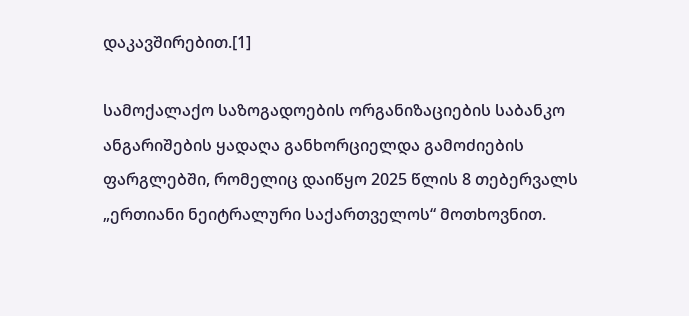დაკავშირებით.[1]

სამოქალაქო საზოგადოების ორგანიზაციების საბანკო ანგარიშების ყადაღა განხორციელდა გამოძიების ფარგლებში, რომელიც დაიწყო 2025 წლის 8 თებერვალს „ერთიანი ნეიტრალური საქართველოს“ მოთხოვნით.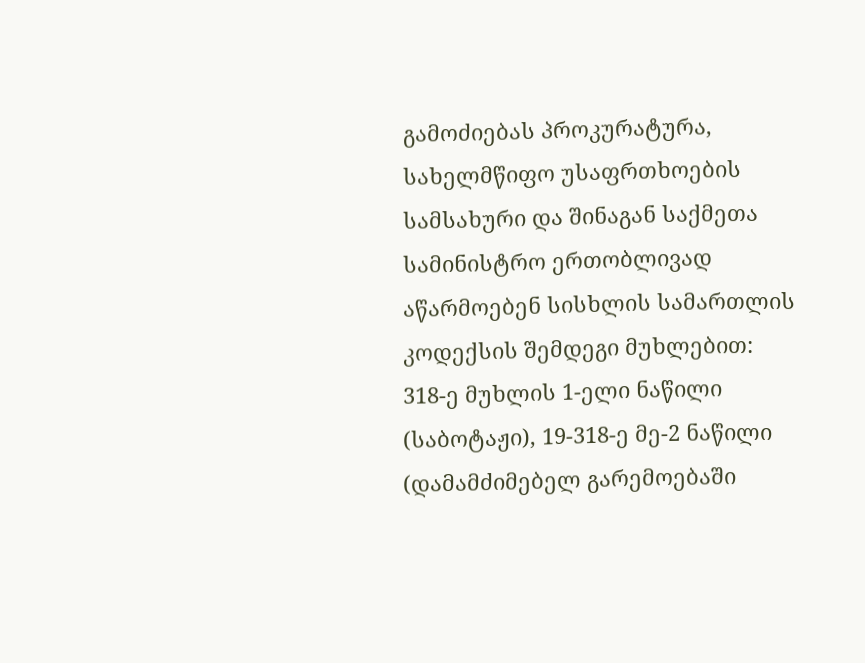გამოძიებას პროკურატურა, სახელმწიფო უსაფრთხოების სამსახური და შინაგან საქმეთა სამინისტრო ერთობლივად აწარმოებენ სისხლის სამართლის კოდექსის შემდეგი მუხლებით: 318-ე მუხლის 1-ელი ნაწილი (საბოტაჟი), 19-318-ე მე-2 ნაწილი (დამამძიმებელ გარემოებაში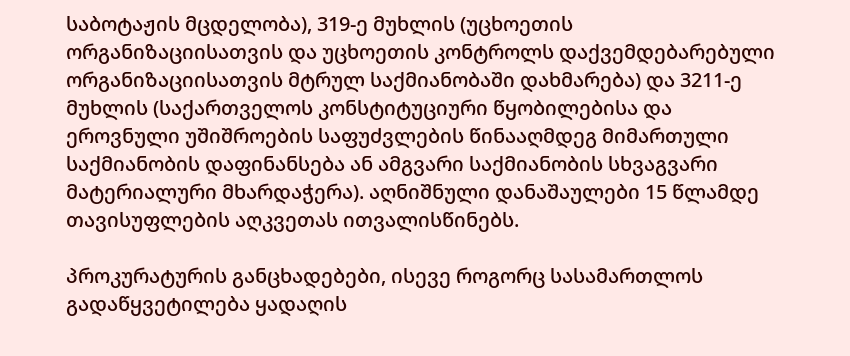საბოტაჟის მცდელობა), 319-ე მუხლის (უცხოეთის ორგანიზაციისათვის და უცხოეთის კონტროლს დაქვემდებარებული ორგანიზაციისათვის მტრულ საქმიანობაში დახმარება) და 3211-ე მუხლის (საქართველოს კონსტიტუციური წყობილებისა და ეროვნული უშიშროების საფუძვლების წინააღმდეგ მიმართული საქმიანობის დაფინანსება ან ამგვარი საქმიანობის სხვაგვარი მატერიალური მხარდაჭერა). აღნიშნული დანაშაულები 15 წლამდე თავისუფლების აღკვეთას ითვალისწინებს.

პროკურატურის განცხადებები, ისევე როგორც სასამართლოს გადაწყვეტილება ყადაღის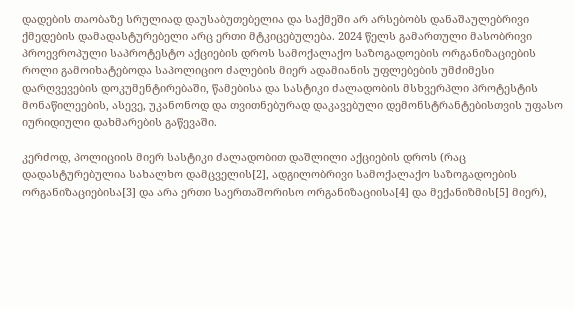დადების თაობაზე სრულიად დაუსაბუთებელია და საქმეში არ არსებობს დანაშაულებრივი ქმედების დამადასტურებელი არც ერთი მტკიცებულება. 2024 წელს გამართული მასობრივი პროევროპული საპროტესტო აქციების დროს სამოქალაქო საზოგადოების ორგანიზაციების როლი გამოიხატებოდა საპოლიციო ძალების მიერ ადამიანის უფლებების უმძიმესი დარღვევების დოკუმენტირებაში, წამებისა და სასტიკი ძალადობის მსხვერპლი პროტესტის მონაწილეების, ასევე, უკანონოდ და თვითნებურად დაკავებული დემონსტრანტებისთვის უფასო იურიდიული დახმარების გაწევაში.

კერძოდ, პოლიციის მიერ სასტიკი ძალადობით დაშლილი აქციების დროს (რაც დადასტურებულია სახალხო დამცველის[2], ადგილობრივი სამოქალაქო საზოგადოების ორგანიზაციებისა[3] და არა ერთი საერთაშორისო ორგანიზაციისა[4] და მექანიზმის[5] მიერ),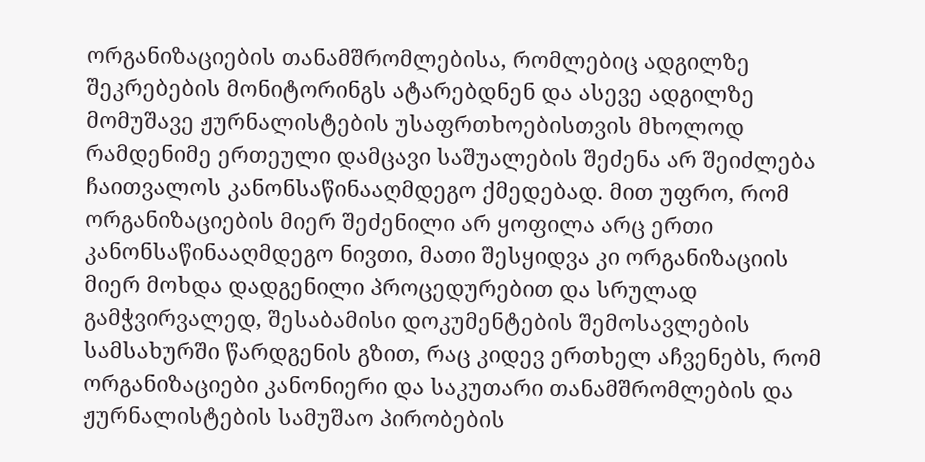ორგანიზაციების თანამშრომლებისა, რომლებიც ადგილზე შეკრებების მონიტორინგს ატარებდნენ და ასევე ადგილზე მომუშავე ჟურნალისტების უსაფრთხოებისთვის მხოლოდ რამდენიმე ერთეული დამცავი საშუალების შეძენა არ შეიძლება ჩაითვალოს კანონსაწინააღმდეგო ქმედებად. მით უფრო, რომ ორგანიზაციების მიერ შეძენილი არ ყოფილა არც ერთი კანონსაწინააღმდეგო ნივთი, მათი შესყიდვა კი ორგანიზაციის მიერ მოხდა დადგენილი პროცედურებით და სრულად გამჭვირვალედ, შესაბამისი დოკუმენტების შემოსავლების სამსახურში წარდგენის გზით, რაც კიდევ ერთხელ აჩვენებს, რომ ორგანიზაციები კანონიერი და საკუთარი თანამშრომლების და ჟურნალისტების სამუშაო პირობების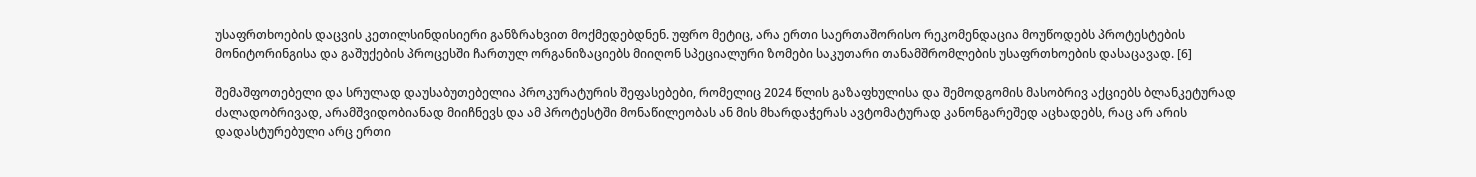უსაფრთხოების დაცვის კეთილსინდისიერი განზრახვით მოქმედებდნენ. უფრო მეტიც, არა ერთი საერთაშორისო რეკომენდაცია მოუწოდებს პროტესტების მონიტორინგისა და გაშუქების პროცესში ჩართულ ორგანიზაციებს მიიღონ სპეციალური ზომები საკუთარი თანამშრომლების უსაფრთხოების დასაცავად. [6]

შემაშფოთებელი და სრულად დაუსაბუთებელია პროკურატურის შეფასებები, რომელიც 2024 წლის გაზაფხულისა და შემოდგომის მასობრივ აქციებს ბლანკეტურად ძალადობრივად, არამშვიდობიანად მიიჩნევს და ამ პროტესტში მონაწილეობას ან მის მხარდაჭერას ავტომატურად კანონგარეშედ აცხადებს, რაც არ არის დადასტურებული არც ერთი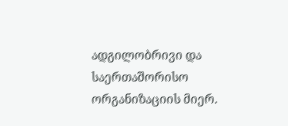ადგილობრივი და საერთაშორისო ორგანიზაციის მიერ.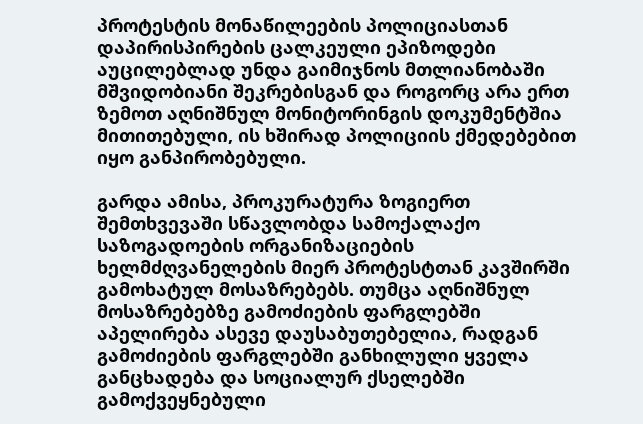პროტესტის მონაწილეების პოლიციასთან დაპირისპირების ცალკეული ეპიზოდები აუცილებლად უნდა გაიმიჯნოს მთლიანობაში მშვიდობიანი შეკრებისგან და როგორც არა ერთ ზემოთ აღნიშნულ მონიტორინგის დოკუმენტშია მითითებული, ის ხშირად პოლიციის ქმედებებით იყო განპირობებული.

გარდა ამისა, პროკურატურა ზოგიერთ შემთხვევაში სწავლობდა სამოქალაქო საზოგადოების ორგანიზაციების ხელმძღვანელების მიერ პროტესტთან კავშირში გამოხატულ მოსაზრებებს. თუმცა აღნიშნულ მოსაზრებებზე გამოძიების ფარგლებში აპელირება ასევე დაუსაბუთებელია, რადგან გამოძიების ფარგლებში განხილული ყველა განცხადება და სოციალურ ქსელებში გამოქვეყნებული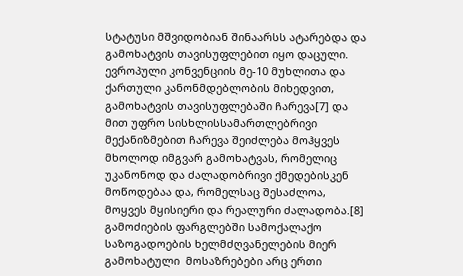სტატუსი მშვიდობიან შინაარსს ატარებდა და გამოხატვის თავისუფლებით იყო დაცული. ევროპული კონვენციის მე-10 მუხლითა და ქართული კანონმდებლობის მიხედვით, გამოხატვის თავისუფლებაში ჩარევა[7] და მით უფრო სისხლისსამართლებრივი მექანიზმებით ჩარევა შეიძლება მოჰყვეს მხოლოდ იმგვარ გამოხატვას, რომელიც უკანონოდ და ძალადობრივი ქმედებისკენ მოწოდებაა და, რომელსაც შესაძლოა, მოყვეს მყისიერი და რეალური ძალადობა.[8] გამოძიების ფარგლებში სამოქალაქო საზოგადოების ხელმძღვანელების მიერ გამოხატული  მოსაზრებები არც ერთი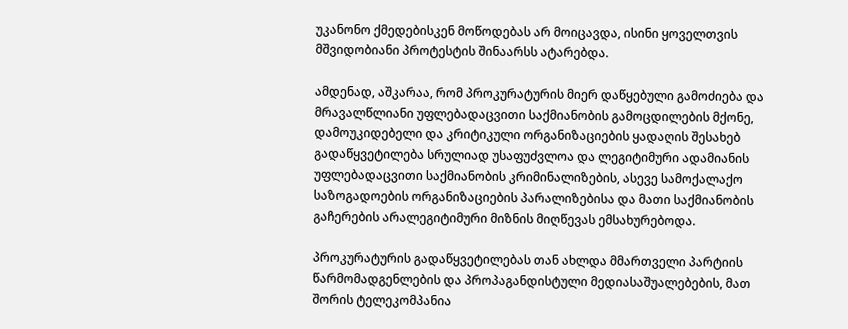უკანონო ქმედებისკენ მოწოდებას არ მოიცავდა, ისინი ყოველთვის მშვიდობიანი პროტესტის შინაარსს ატარებდა.

ამდენად, აშკარაა, რომ პროკურატურის მიერ დაწყებული გამოძიება და მრავალწლიანი უფლებადაცვითი საქმიანობის გამოცდილების მქონე, დამოუკიდებელი და კრიტიკული ორგანიზაციების ყადაღის შესახებ გადაწყვეტილება სრულიად უსაფუძვლოა და ლეგიტიმური ადამიანის უფლებადაცვითი საქმიანობის კრიმინალიზების, ასევე სამოქალაქო საზოგადოების ორგანიზაციების პარალიზებისა და მათი საქმიანობის გაჩერების არალეგიტიმური მიზნის მიღწევას ემსახურებოდა.

პროკურატურის გადაწყვეტილებას თან ახლდა მმართველი პარტიის წარმომადგენლების და პროპაგანდისტული მედიასაშუალებების, მათ შორის ტელეკომპანია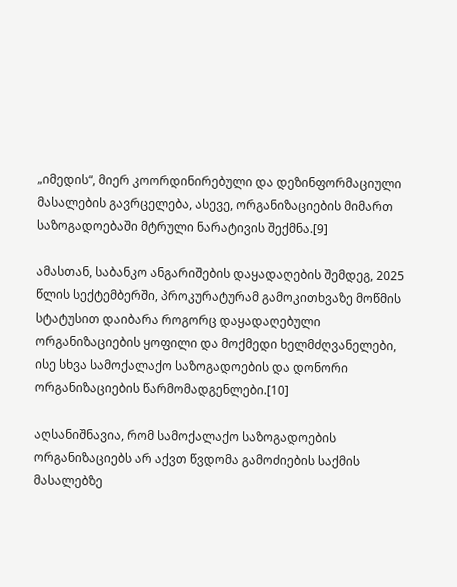„იმედის“, მიერ კოორდინირებული და დეზინფორმაციული მასალების გავრცელება, ასევე, ორგანიზაციების მიმართ საზოგადოებაში მტრული ნარატივის შექმნა.[9]

ამასთან, საბანკო ანგარიშების დაყადაღების შემდეგ, 2025 წლის სექტემბერში, პროკურატურამ გამოკითხვაზე მოწმის სტატუსით დაიბარა როგორც დაყადაღებული ორგანიზაციების ყოფილი და მოქმედი ხელმძღვანელები, ისე სხვა სამოქალაქო საზოგადოების და დონორი ორგანიზაციების წარმომადგენლები.[10]

აღსანიშნავია, რომ სამოქალაქო საზოგადოების ორგანიზაციებს არ აქვთ წვდომა გამოძიების საქმის მასალებზე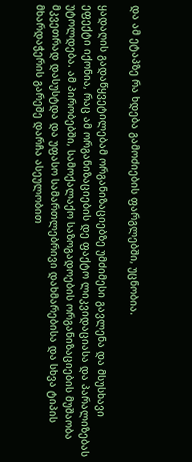და ამ ეტაპზე რა ხდება გამოძიების ფარგლებში, უცნობია.

ყადაღის გადაწყვეტილებამ ორგანიზაციებზე უმძიმესი გავლენა და მსუსხავი ეფექტი იქონია, რაც ამ ორგანიზაციების დე ფაქტო ლიკვიდაციასა და პარალიზებას უტოლდება. ამ პირობებში, სამოქალაქო საზოგადოების ორგანიზაციების მუშაობა მკვეთრად დასუსტდა და უფასო სამართლებრივი დახმარებისა და სხვა ტიპის მხარდაჭერის გარეშე დარჩა ასეულობით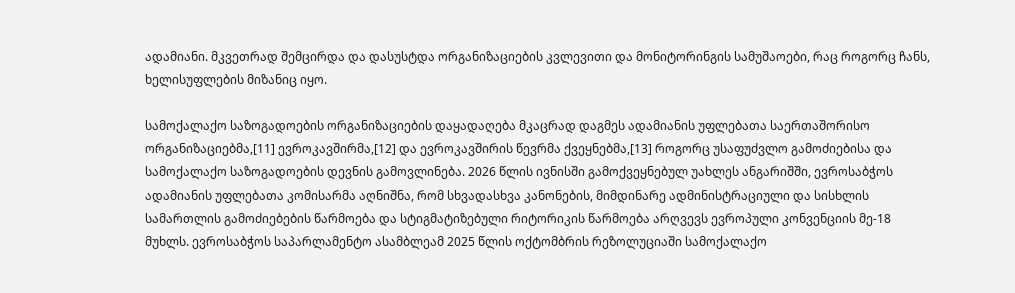ადამიანი. მკვეთრად შემცირდა და დასუსტდა ორგანიზაციების კვლევითი და მონიტორინგის სამუშაოები, რაც როგორც ჩანს, ხელისუფლების მიზანიც იყო.

სამოქალაქო საზოგადოების ორგანიზაციების დაყადაღება მკაცრად დაგმეს ადამიანის უფლებათა საერთაშორისო ორგანიზაციებმა,[11] ევროკავშირმა,[12] და ევროკავშირის წევრმა ქვეყნებმა,[13] როგორც უსაფუძვლო გამოძიებისა და სამოქალაქო საზოგადოების დევნის გამოვლინება. 2026 წლის ივნისში გამოქვეყნებულ უახლეს ანგარიშში, ევროსაბჭოს ადამიანის უფლებათა კომისარმა აღნიშნა, რომ სხვადასხვა კანონების, მიმდინარე ადმინისტრაციული და სისხლის სამართლის გამოძიებების წარმოება და სტიგმატიზებული რიტორიკის წარმოება არღვევს ევროპული კონვენციის მე-18 მუხლს. ევროსაბჭოს საპარლამენტო ასამბლეამ 2025 წლის ოქტომბრის რეზოლუციაში სამოქალაქო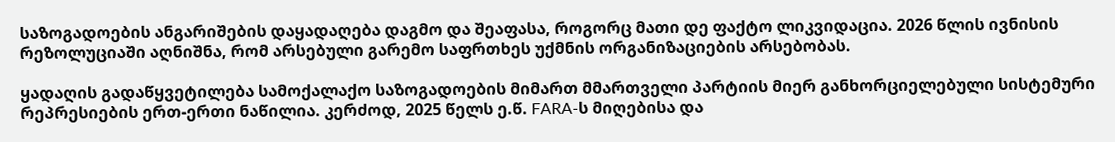საზოგადოების ანგარიშების დაყადაღება დაგმო და შეაფასა, როგორც მათი დე ფაქტო ლიკვიდაცია. 2026 წლის ივნისის რეზოლუციაში აღნიშნა, რომ არსებული გარემო საფრთხეს უქმნის ორგანიზაციების არსებობას.

ყადაღის გადაწყვეტილება სამოქალაქო საზოგადოების მიმართ მმართველი პარტიის მიერ განხორციელებული სისტემური რეპრესიების ერთ-ერთი ნაწილია. კერძოდ, 2025 წელს ე.წ. FARA-ს მიღებისა და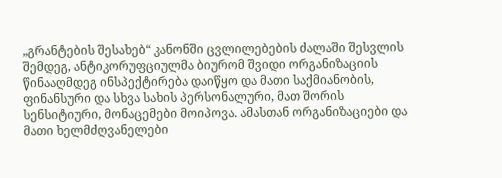„გრანტების შესახებ“ კანონში ცვლილებების ძალაში შესვლის შემდეგ, ანტიკორუფციულმა ბიურომ შვიდი ორგანიზაციის წინააღმდეგ ინსპექტირება დაიწყო და მათი საქმიანობის, ფინანსური და სხვა სახის პერსონალური, მათ შორის სენსიტიური, მონაცემები მოიპოვა. ამასთან ორგანიზაციები და მათი ხელმძღვანელები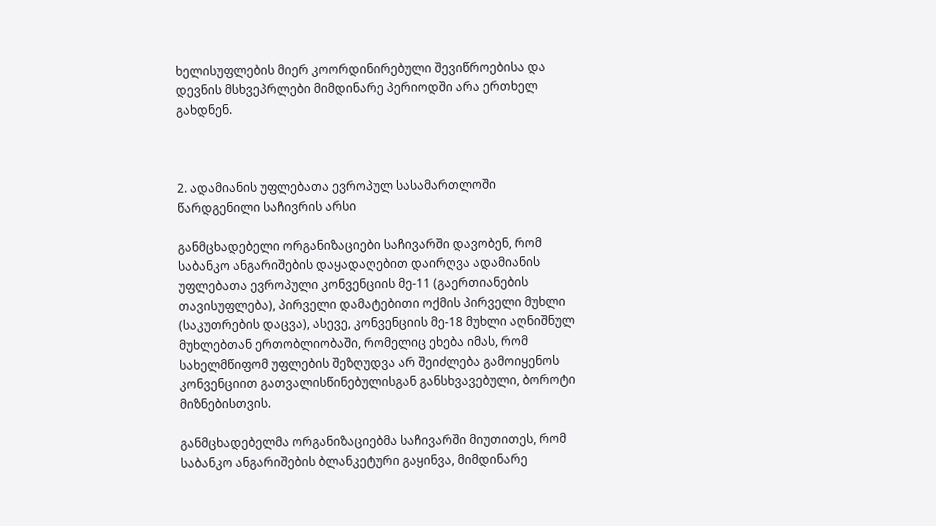ხელისუფლების მიერ კოორდინირებული შევიწროებისა და დევნის მსხვეპრლები მიმდინარე პერიოდში არა ერთხელ გახდნენ.



2. ადამიანის უფლებათა ევროპულ სასამართლოში წარდგენილი საჩივრის არსი

განმცხადებელი ორგანიზაციები საჩივარში დავობენ, რომ საბანკო ანგარიშების დაყადაღებით დაირღვა ადამიანის უფლებათა ევროპული კონვენციის მე-11 (გაერთიანების თავისუფლება), პირველი დამატებითი ოქმის პირველი მუხლი (საკუთრების დაცვა), ასევე, კონვენციის მე-18 მუხლი აღნიშნულ მუხლებთან ერთობლიობაში, რომელიც ეხება იმას, რომ სახელმწიფომ უფლების შეზღუდვა არ შეიძლება გამოიყენოს კონვენციით გათვალისწინებულისგან განსხვავებული, ბოროტი მიზნებისთვის.

განმცხადებელმა ორგანიზაციებმა საჩივარში მიუთითეს, რომ საბანკო ანგარიშების ბლანკეტური გაყინვა, მიმდინარე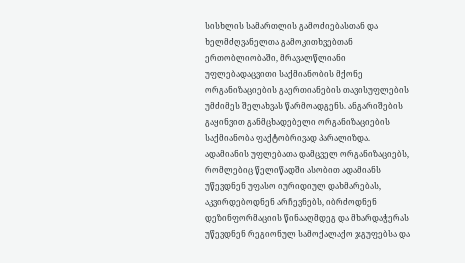სისხლის სამართლის გამოძიებასთან და ხელმძღვანელთა გამოკითხვებთან ერთობლიობაში, მრავალწლიანი უფლებადაცვითი საქმიანობის მქონე ორგანიზაციების გაერთიანების თავისუფლების უმძიმეს შელახვას წარმოადგენს. ანგარიშების გაყინვით განმცხადებელი ორგანიზაციების საქმიანობა ფაქტობრივად პარალიზდა. ადამიანის უფლებათა დამცველ ორგანიზაციებს, რომლებიც წელიწადში ასობით ადამიანს უწევდნენ უფასო იურიდიულ დახმარებას, აკვირდებოდნენ არჩევნებს, იბრძოდნენ დეზინფორმაციის წინააღმდეგ და მხარდაჭერას უწევდნენ რეგიონულ სამოქალაქო ჯგუფებსა და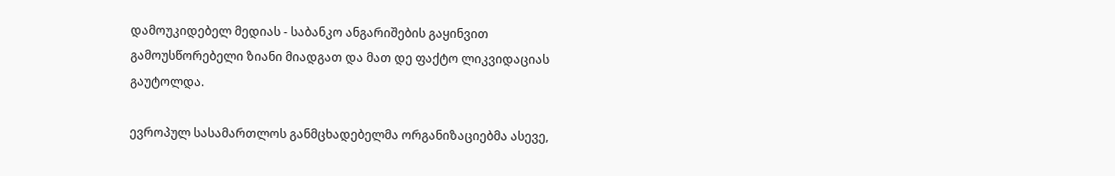დამოუკიდებელ მედიას - საბანკო ანგარიშების გაყინვით გამოუსწორებელი ზიანი მიადგათ და მათ დე ფაქტო ლიკვიდაციას გაუტოლდა.

ევროპულ სასამართლოს განმცხადებელმა ორგანიზაციებმა ასევე,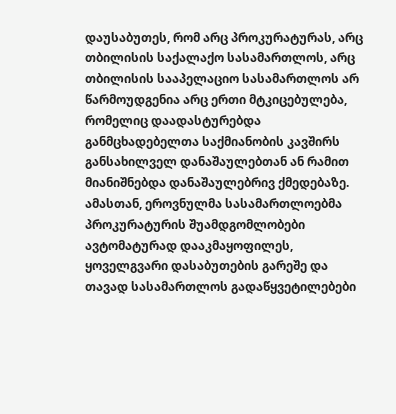დაუსაბუთეს, რომ არც პროკურატურას, არც თბილისის საქალაქო სასამართლოს, არც თბილისის სააპელაციო სასამართლოს არ წარმოუდგენია არც ერთი მტკიცებულება, რომელიც დაადასტურებდა განმცხადებელთა საქმიანობის კავშირს განსახილველ დანაშაულებთან ან რამით მიანიშნებდა დანაშაულებრივ ქმედებაზე. ამასთან, ეროვნულმა სასამართლოებმა პროკურატურის შუამდგომლობები ავტომატურად დააკმაყოფილეს, ყოველგვარი დასაბუთების გარეშე და თავად სასამართლოს გადაწყვეტილებები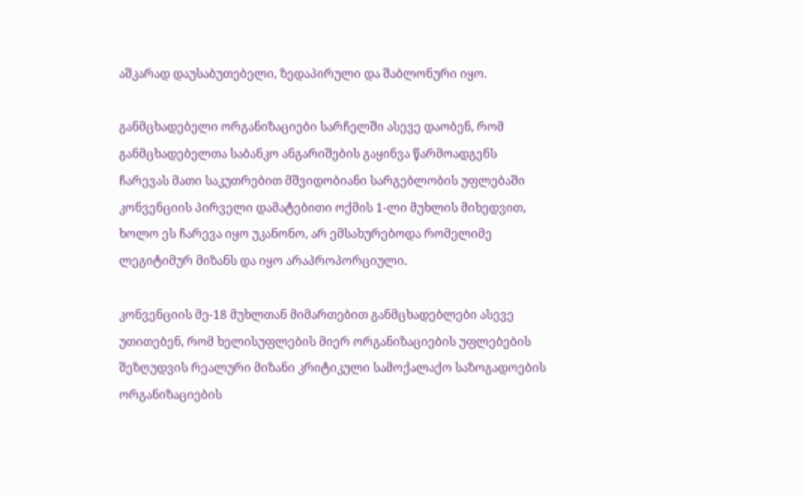აშკარად დაუსაბუთებელი, ზედაპირული და შაბლონური იყო.

განმცხადებელი ორგანიზაციები სარჩელში ასევე დაობენ, რომ განმცხადებელთა საბანკო ანგარიშების გაყინვა წარმოადგენს ჩარევას მათი საკუთრებით მშვიდობიანი სარგებლობის უფლებაში კონვენციის პირველი დამატებითი ოქმის 1-ლი მუხლის მიხედვით, ხოლო ეს ჩარევა იყო უკანონო, არ ემსახურებოდა რომელიმე ლეგიტიმურ მიზანს და იყო არაპროპორციული.

კონვენციის მე-18 მუხლთან მიმართებით განმცხადებლები ასევე უთითებენ, რომ ხელისუფლების მიერ ორგანიზაციების უფლებების შეზღუდვის რეალური მიზანი კრიტიკული სამოქალაქო საზოგადოების ორგანიზაციების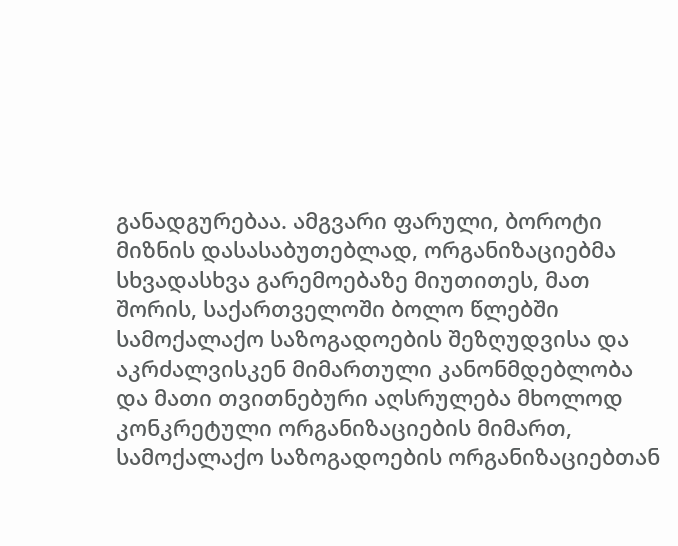განადგურებაა. ამგვარი ფარული, ბოროტი მიზნის დასასაბუთებლად, ორგანიზაციებმა სხვადასხვა გარემოებაზე მიუთითეს, მათ შორის, საქართველოში ბოლო წლებში სამოქალაქო საზოგადოების შეზღუდვისა და აკრძალვისკენ მიმართული კანონმდებლობა და მათი თვითნებური აღსრულება მხოლოდ კონკრეტული ორგანიზაციების მიმართ, სამოქალაქო საზოგადოების ორგანიზაციებთან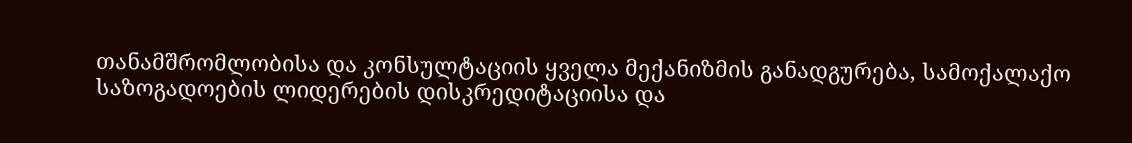თანამშრომლობისა და კონსულტაციის ყველა მექანიზმის განადგურება, სამოქალაქო საზოგადოების ლიდერების დისკრედიტაციისა და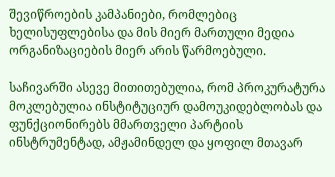შევიწროების კამპანიები, რომლებიც ხელისუფლებისა და მის მიერ მართული მედია ორგანიზაციების მიერ არის წარმოებული.

საჩივარში ასევე მითითებულია, რომ პროკურატურა მოკლებულია ინსტიტუციურ დამოუკიდებლობას და ფუნქციონირებს მმართველი პარტიის ინსტრუმენტად, ამჟამინდელ და ყოფილ მთავარ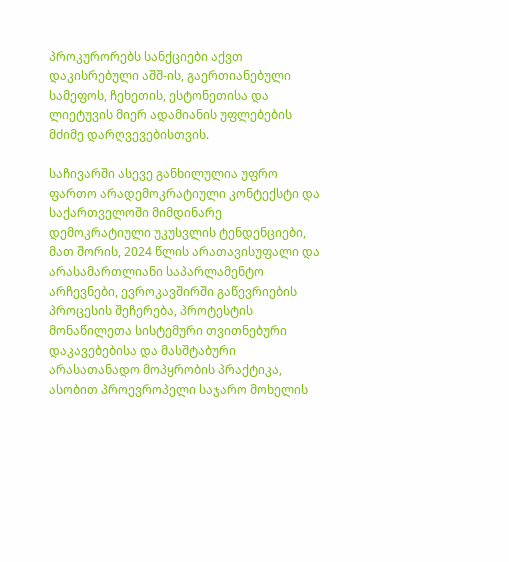პროკურორებს სანქციები აქვთ დაკისრებული აშშ-ის, გაერთიანებული სამეფოს, ჩეხეთის, ესტონეთისა და ლიეტუვის მიერ ადამიანის უფლებების მძიმე დარღვევებისთვის.

საჩივარში ასევე განხილულია უფრო ფართო არადემოკრატიული კონტექსტი და საქართველოში მიმდინარე დემოკრატიული უკუსვლის ტენდენციები, მათ შორის, 2024 წლის არათავისუფალი და არასამართლიანი საპარლამენტო არჩევნები, ევროკავშირში გაწევრიების პროცესის შეჩერება, პროტესტის მონაწილეთა სისტემური თვითნებური დაკავებებისა და მასშტაბური არასათანადო მოპყრობის პრაქტიკა, ასობით პროევროპელი საჯარო მოხელის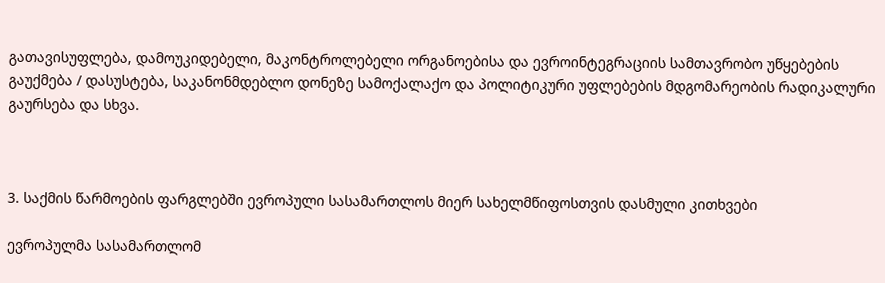გათავისუფლება, დამოუკიდებელი, მაკონტროლებელი ორგანოებისა და ევროინტეგრაციის სამთავრობო უწყებების გაუქმება / დასუსტება, საკანონმდებლო დონეზე სამოქალაქო და პოლიტიკური უფლებების მდგომარეობის რადიკალური გაურსება და სხვა.



3. საქმის წარმოების ფარგლებში ევროპული სასამართლოს მიერ სახელმწიფოსთვის დასმული კითხვები

ევროპულმა სასამართლომ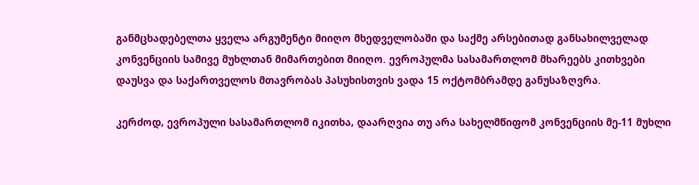განმცხადებელთა ყველა არგუმენტი მიიღო მხედველობაში და საქმე არსებითად განსახილველად კონვენციის სამივე მუხლთან მიმართებით მიიღო. ევროპულმა სასამართლომ მხარეებს კითხვები დაუსვა და საქართველოს მთავრობას პასუხისთვის ვადა 15 ოქტომბრამდე განუსაზღვრა.

კერძოდ, ევროპული სასამართლომ იკითხა, დაარღვია თუ არა სახელმწიფომ კონვენციის მე-11 მუხლი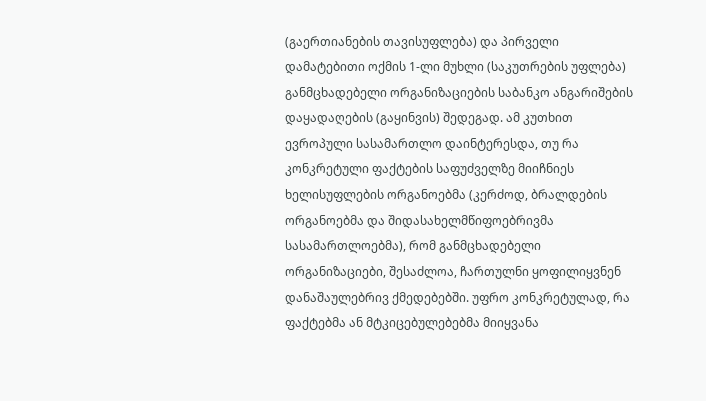(გაერთიანების თავისუფლება) და პირველი დამატებითი ოქმის 1-ლი მუხლი (საკუთრების უფლება) განმცხადებელი ორგანიზაციების საბანკო ანგარიშების დაყადაღების (გაყინვის) შედეგად. ამ კუთხით ევროპული სასამართლო დაინტერესდა, თუ რა კონკრეტული ფაქტების საფუძველზე მიიჩნიეს ხელისუფლების ორგანოებმა (კერძოდ, ბრალდების ორგანოებმა და შიდასახელმწიფოებრივმა სასამართლოებმა), რომ განმცხადებელი ორგანიზაციები, შესაძლოა, ჩართულნი ყოფილიყვნენ დანაშაულებრივ ქმედებებში. უფრო კონკრეტულად, რა ფაქტებმა ან მტკიცებულებებმა მიიყვანა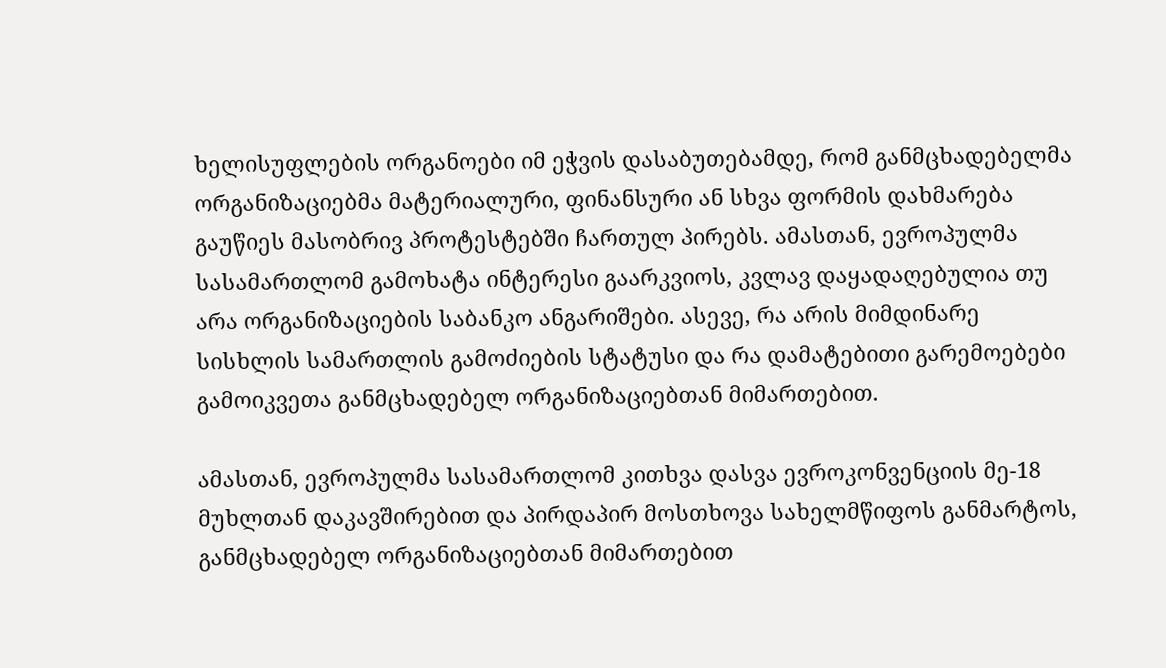ხელისუფლების ორგანოები იმ ეჭვის დასაბუთებამდე, რომ განმცხადებელმა ორგანიზაციებმა მატერიალური, ფინანსური ან სხვა ფორმის დახმარება გაუწიეს მასობრივ პროტესტებში ჩართულ პირებს. ამასთან, ევროპულმა სასამართლომ გამოხატა ინტერესი გაარკვიოს, კვლავ დაყადაღებულია თუ არა ორგანიზაციების საბანკო ანგარიშები. ასევე, რა არის მიმდინარე სისხლის სამართლის გამოძიების სტატუსი და რა დამატებითი გარემოებები გამოიკვეთა განმცხადებელ ორგანიზაციებთან მიმართებით.

ამასთან, ევროპულმა სასამართლომ კითხვა დასვა ევროკონვენციის მე-18 მუხლთან დაკავშირებით და პირდაპირ მოსთხოვა სახელმწიფოს განმარტოს, განმცხადებელ ორგანიზაციებთან მიმართებით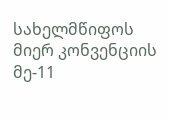სახელმწიფოს მიერ კონვენციის მე-11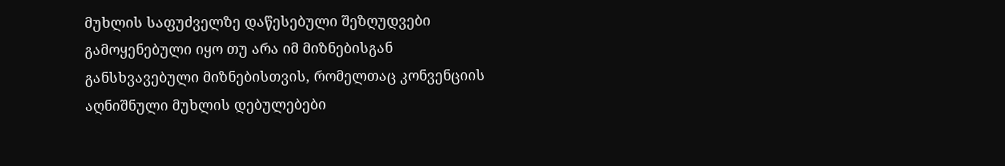მუხლის საფუძველზე დაწესებული შეზღუდვები გამოყენებული იყო თუ არა იმ მიზნებისგან განსხვავებული მიზნებისთვის, რომელთაც კონვენციის აღნიშნული მუხლის დებულებები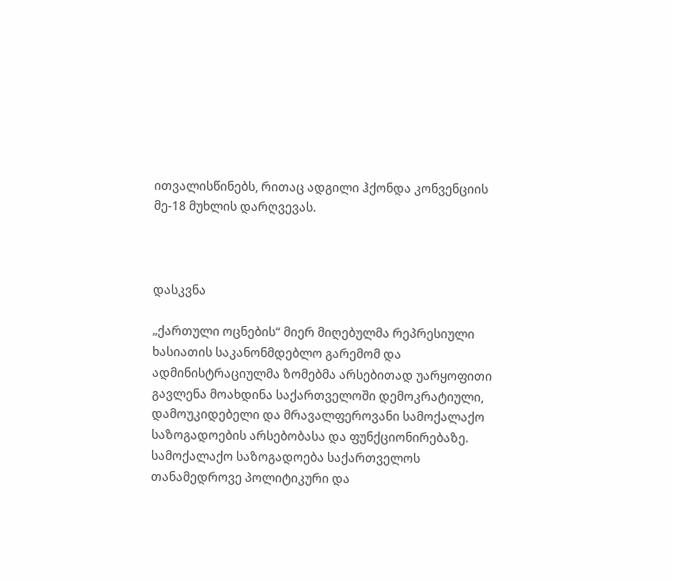ითვალისწინებს, რითაც ადგილი ჰქონდა კონვენციის მე-18 მუხლის დარღვევას.



დასკვნა

„ქართული ოცნების“ მიერ მიღებულმა რეპრესიული ხასიათის საკანონმდებლო გარემომ და ადმინისტრაციულმა ზომებმა არსებითად უარყოფითი გავლენა მოახდინა საქართველოში დემოკრატიული, დამოუკიდებელი და მრავალფეროვანი სამოქალაქო საზოგადოების არსებობასა და ფუნქციონირებაზე. სამოქალაქო საზოგადოება საქართველოს თანამედროვე პოლიტიკური და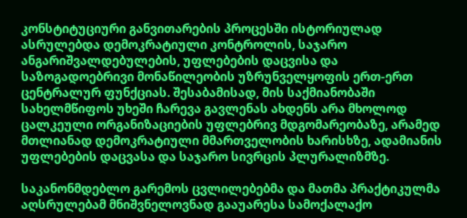კონსტიტუციური განვითარების პროცესში ისტორიულად ასრულებდა დემოკრატიული კონტროლის, საჯარო ანგარიშვალდებულების, უფლებების დაცვისა და საზოგადოებრივი მონაწილეობის უზრუნველყოფის ერთ-ერთ ცენტრალურ ფუნქციას. შესაბამისად, მის საქმიანობაში სახელმწიფოს უხეში ჩარევა გავლენას ახდენს არა მხოლოდ ცალკეული ორგანიზაციების უფლებრივ მდგომარეობაზე, არამედ მთლიანად დემოკრატიული მმართველობის ხარისხზე, ადამიანის უფლებების დაცვასა და საჯარო სივრცის პლურალიზმზე.

საკანონმდებლო გარემოს ცვლილებებმა და მათმა პრაქტიკულმა აღსრულებამ მნიშვნელოვნად გააუარესა სამოქალაქო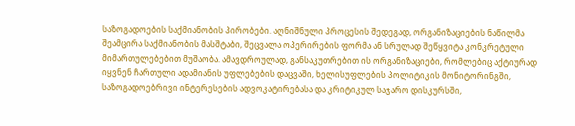საზოგადოების საქმიანობის პირობები. აღნიშნული პროცესის შედეგად, ორგანიზაციების ნაწილმა შეამცირა საქმიანობის მასშტაბი, შეცვალა ოპერირების ფორმა ან სრულად შეწყვიტა კონკრეტული მიმართულებებით მუშაობა. ამავდროულად, განსაკუთრებით ის ორგანიზაციები, რომლებიც აქტიურად იყვნენ ჩართული ადამიანის უფლებების დაცვაში, ხელისუფლების პოლიტიკის მონიტორინგში, საზოგადოებრივი ინტერესების ადვოკატირებასა და კრიტიკულ საჯარო დისკურსში,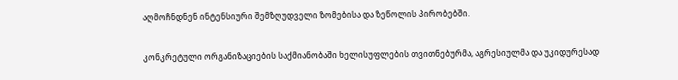აღმოჩნდნენ ინტენსიური შემზღუდველი ზომებისა და ზეწოლის პირობებში.

კონკრეტული ორგანიზაციების საქმიანობაში ხელისუფლების თვითნებურმა, აგრესიულმა და უკიდურესად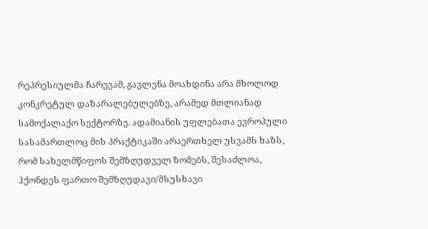რეპრესიულმა ჩარევამ, გავლენა მოახდინა არა მხოლოდ კონკრეტულ დაზარალებულებზე, არამედ მთლიანად სამოქალაქო სექტორზე. ადამიანის უფლებათა ევროპული სასამართლოც მის პრაქტიკაში არაერთხელ უსვამს ხაზს, რომ სახელმწიფოს შემზღუდველ ზომებს, შესაძლოა, ჰქონდეს ფართო შემზღუდავი/მსუსხავი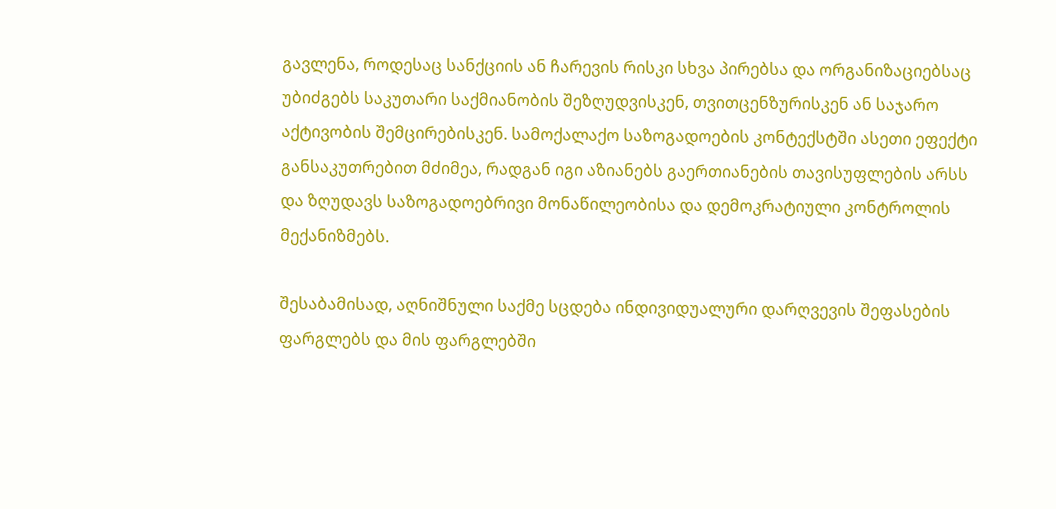გავლენა, როდესაც სანქციის ან ჩარევის რისკი სხვა პირებსა და ორგანიზაციებსაც უბიძგებს საკუთარი საქმიანობის შეზღუდვისკენ, თვითცენზურისკენ ან საჯარო აქტივობის შემცირებისკენ. სამოქალაქო საზოგადოების კონტექსტში ასეთი ეფექტი განსაკუთრებით მძიმეა, რადგან იგი აზიანებს გაერთიანების თავისუფლების არსს და ზღუდავს საზოგადოებრივი მონაწილეობისა და დემოკრატიული კონტროლის მექანიზმებს.

შესაბამისად, აღნიშნული საქმე სცდება ინდივიდუალური დარღვევის შეფასების ფარგლებს და მის ფარგლებში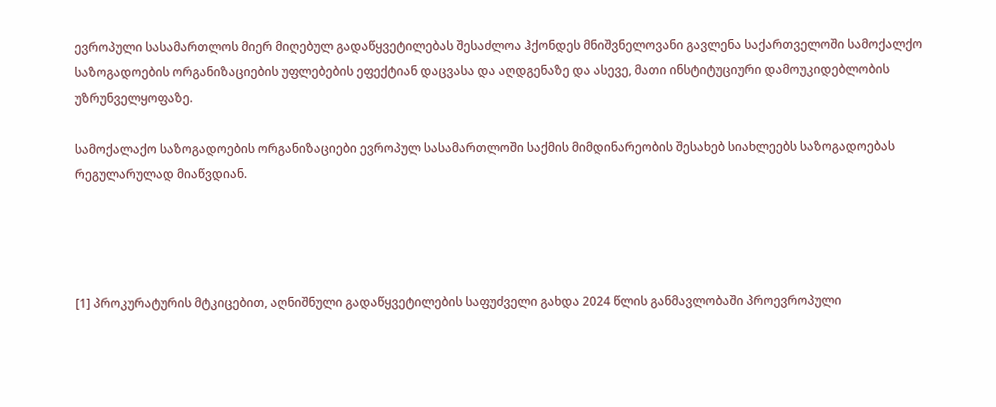ევროპული სასამართლოს მიერ მიღებულ გადაწყვეტილებას შესაძლოა ჰქონდეს მნიშვნელოვანი გავლენა საქართველოში სამოქალქო საზოგადოების ორგანიზაციების უფლებების ეფექტიან დაცვასა და აღდგენაზე და ასევე, მათი ინსტიტუციური დამოუკიდებლობის უზრუნველყოფაზე.

სამოქალაქო საზოგადოების ორგანიზაციები ევროპულ სასამართლოში საქმის მიმდინარეობის შესახებ სიახლეებს საზოგადოებას რეგულარულად მიაწვდიან.




[1] პროკურატურის მტკიცებით, აღნიშნული გადაწყვეტილების საფუძველი გახდა 2024 წლის განმავლობაში პროევროპული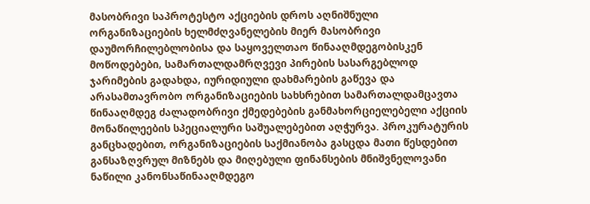მასობრივი საპროტესტო აქციების დროს აღნიშნული ორგანიზაციების ხელმძღვანელების მიერ მასობრივი დაუმორჩილებლობისა და საყოველთაო წინააღმდეგობისკენ მოწოდებები, სამართალდამრღვევი პირების სასარგებლოდ ჯარიმების გადახდა, იურიდიული დახმარების გაწევა და არასამთავრობო ორგანიზაციების სახსრებით სამართალდამცავთა წინააღმდეგ ძალადობრივი ქმედებების განმახორციელებელი აქციის მონაწილეების სპეციალური საშუალებებით აღჭურვა. პროკურატურის განცხადებით, ორგანიზაციების საქმიანობა გასცდა მათი წესდებით განსაზღვრულ მიზნებს და მიღებული ფინანსების მნიშვნელოვანი ნაწილი კანონსაწინააღმდეგო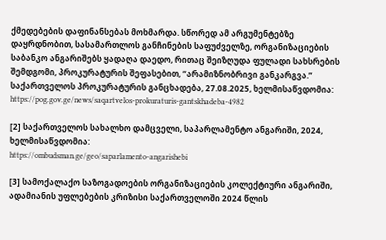ქმედებების დაფინანსებას მოხმარდა. სწორედ ამ არგუმენტებზე დაყრდნობით, სასამართლოს განჩინების საფუძველზე, ორგანიზაციების საბანკო ანგარიშებს ყადაღა დაედო, რითაც შეიზღუდა ფულადი სახსრების შემდგომი, პროკურატურის შეფასებით, “არამიზნობრივი განკარგვა.” საქართველოს პროკურატურის განცხადება, 27.08.2025, ხელმისაწვდომია: https://pog.gov.ge/news/saqartvelos-prokuraturis-gantskhadeba-4982

[2] საქართველოს სახალხო დამცველი, საპარლამენტო ანგარიში, 2024, ხელმისაწვდომია:
https://ombudsman.ge/geo/saparlamento-angarishebi

[3] სამოქალაქო საზოგადოების ორგანიზაციების კოლექტიური ანგარიში, ადამიანის უფლებების კრიზისი საქართველოში 2024 წლის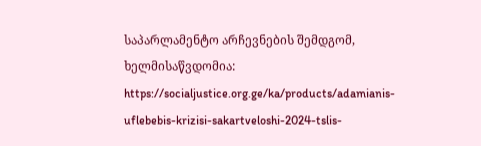საპარლამენტო არჩევნების შემდგომ, ხელმისაწვდომია:
https://socialjustice.org.ge/ka/products/adamianis-uflebebis-krizisi-sakartveloshi-2024-tslis-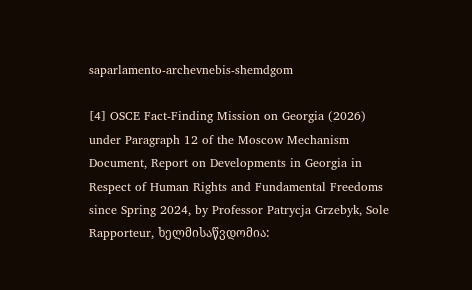saparlamento-archevnebis-shemdgom

[4] OSCE Fact-Finding Mission on Georgia (2026) under Paragraph 12 of the Moscow Mechanism Document, Report on Developments in Georgia in Respect of Human Rights and Fundamental Freedoms since Spring 2024, by Professor Patrycja Grzebyk, Sole Rapporteur, ხელმისაწვდომია: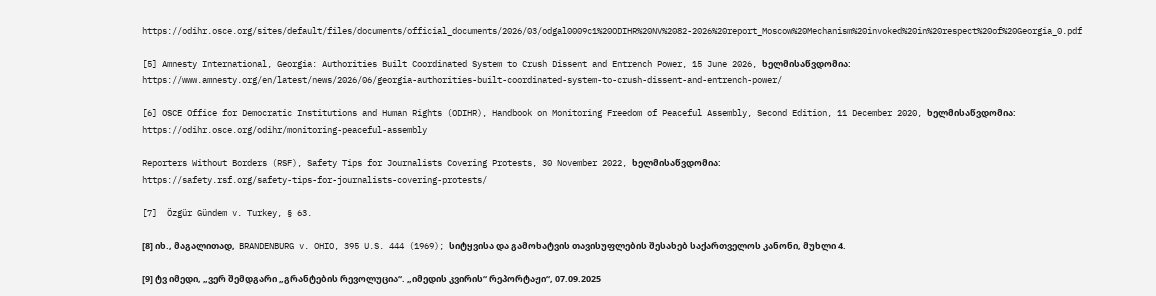https://odihr.osce.org/sites/default/files/documents/official_documents/2026/03/odgal0009c1%20ODIHR%20NV%2082-2026%20report_Moscow%20Mechanism%20invoked%20in%20respect%20of%20Georgia_0.pdf

[5] Amnesty International, Georgia: Authorities Built Coordinated System to Crush Dissent and Entrench Power, 15 June 2026, ხელმისაწვდომია:
https://www.amnesty.org/en/latest/news/2026/06/georgia-authorities-built-coordinated-system-to-crush-dissent-and-entrench-power/

[6] OSCE Office for Democratic Institutions and Human Rights (ODIHR), Handbook on Monitoring Freedom of Peaceful Assembly, Second Edition, 11 December 2020, ხელმისაწვდომია:
https://odihr.osce.org/odihr/monitoring-peaceful-assembly

Reporters Without Borders (RSF), Safety Tips for Journalists Covering Protests, 30 November 2022, ხელმისაწვდომია:
https://safety.rsf.org/safety-tips-for-journalists-covering-protests/

[7]  Özgür Gündem v. Turkey, § 63.

[8] იხ., მაგალითად,  BRANDENBURG v. OHIO, 395 U.S. 444 (1969); სიტყვისა და გამოხატვის თავისუფლების შესახებ საქართველოს კანონი, მუხლი 4.

[9] ტვ იმედი, „ვერ შემდგარი „გრანტების რევოლუცია“. „იმედის კვირის“ რეპორტაჟი“, 07.09.2025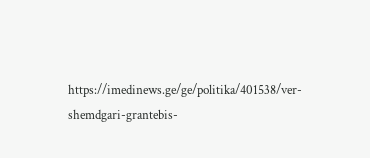https://imedinews.ge/ge/politika/401538/ver-shemdgari-grantebis-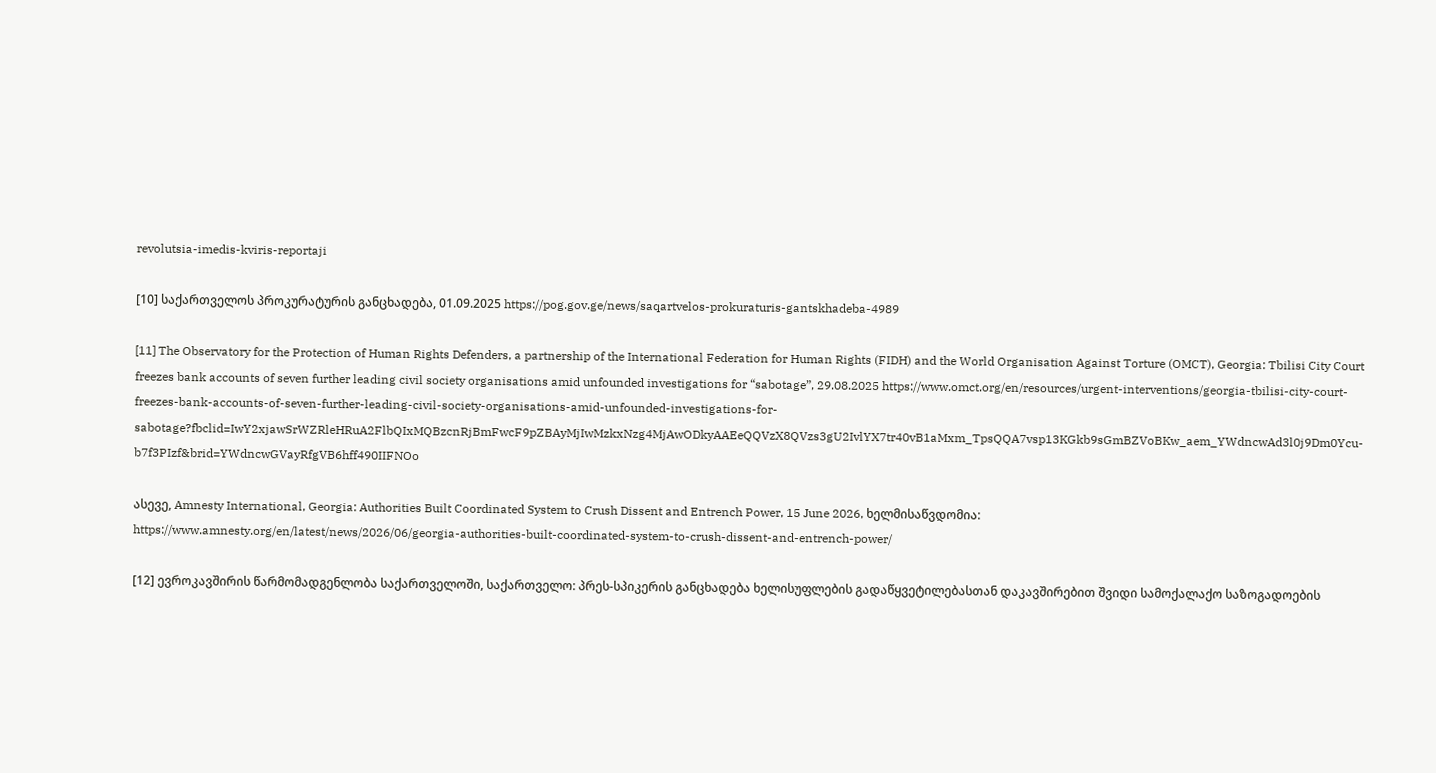revolutsia-imedis-kviris-reportaji

[10] საქართველოს პროკურატურის განცხადება, 01.09.2025 https://pog.gov.ge/news/saqartvelos-prokuraturis-gantskhadeba-4989

[11] The Observatory for the Protection of Human Rights Defenders, a partnership of the International Federation for Human Rights (FIDH) and the World Organisation Against Torture (OMCT), Georgia: Tbilisi City Court freezes bank accounts of seven further leading civil society organisations amid unfounded investigations for “sabotage”, 29.08.2025 https://www.omct.org/en/resources/urgent-interventions/georgia-tbilisi-city-court-freezes-bank-accounts-of-seven-further-leading-civil-society-organisations-amid-unfounded-investigations-for-sabotage?fbclid=IwY2xjawSrWZRleHRuA2FlbQIxMQBzcnRjBmFwcF9pZBAyMjIwMzkxNzg4MjAwODkyAAEeQQVzX8QVzs3gU2IvlYX7tr40vB1aMxm_TpsQQA7vsp13KGkb9sGmBZVoBKw_aem_YWdncwAd3l0j9Dm0Ycu-b7f3PIzf&brid=YWdncwGVayRfgVB6hff490IIFNOo

ასევე, Amnesty International, Georgia: Authorities Built Coordinated System to Crush Dissent and Entrench Power, 15 June 2026, ხელმისაწვდომია:
https://www.amnesty.org/en/latest/news/2026/06/georgia-authorities-built-coordinated-system-to-crush-dissent-and-entrench-power/

[12] ევროკავშირის წარმომადგენლობა საქართველოში, საქართველო: პრეს-სპიკერის განცხადება ხელისუფლების გადაწყვეტილებასთან დაკავშირებით შვიდი სამოქალაქო საზოგადოების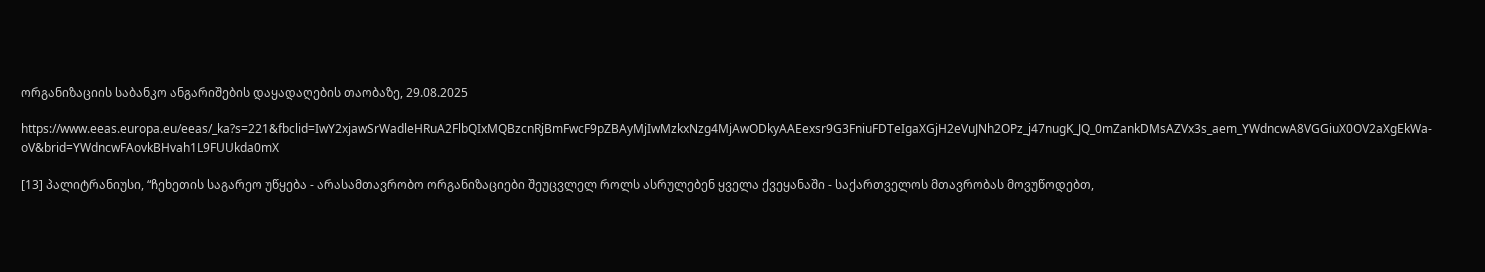ორგანიზაციის საბანკო ანგარიშების დაყადაღების თაობაზე, 29.08.2025

https://www.eeas.europa.eu/eeas/_ka?s=221&fbclid=IwY2xjawSrWadleHRuA2FlbQIxMQBzcnRjBmFwcF9pZBAyMjIwMzkxNzg4MjAwODkyAAEexsr9G3FniuFDTeIgaXGjH2eVuJNh2OPz_j47nugK_JQ_0mZankDMsAZVx3s_aem_YWdncwA8VGGiuX0OV2aXgEkWa-oV&brid=YWdncwFAovkBHvah1L9FUUkda0mX

[13] პალიტრანიუსი, “ჩეხეთის საგარეო უწყება - არასამთავრობო ორგანიზაციები შეუცვლელ როლს ასრულებენ ყველა ქვეყანაში - საქართველოს მთავრობას მოვუწოდებთ,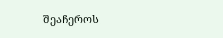შეაჩეროს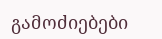გამოძიებები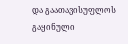და გაათავისუფლოს გაყინული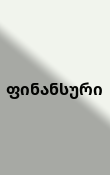ფინანსური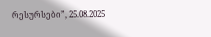რესურსები”, 25.08.2025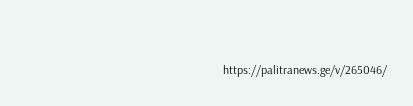https://palitranews.ge/v/265046/